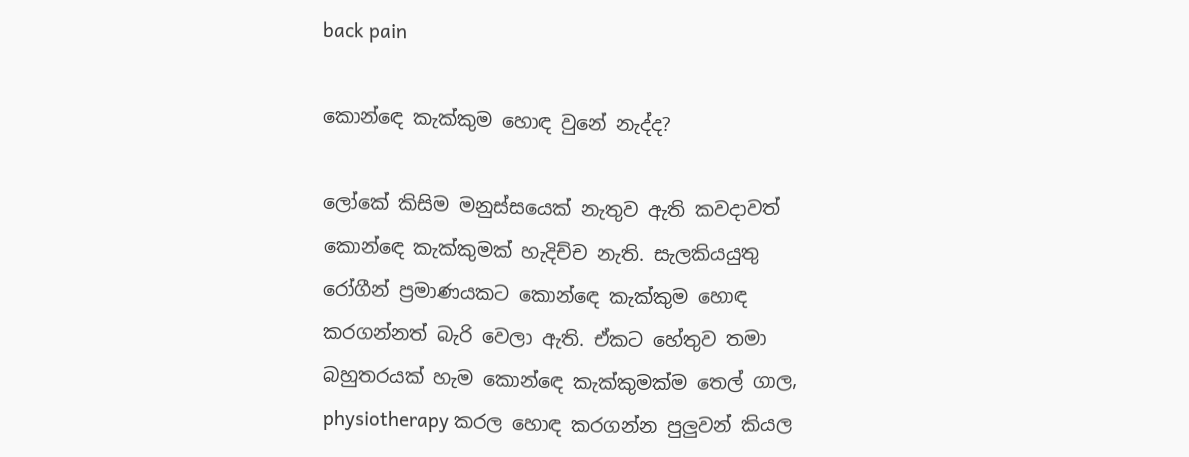back pain

කොන්ඳෙ කැක්කුම හොඳ වුනේ නැද්ද?

ලෝකේ කිසිම මනුස්සයෙක් නැතුව ඇති කවදාවත් කොන්ඳෙ කැක්කුමක් හැදිච්ච නැති. සැලකියයුතු රෝගීන් ප්‍රමාණයකට කොන්ඳෙ කැක්කුම හොඳ කරගන්නත් බැරි වෙලා ඇති. ඒකට හේතුව තමා බහුතරයක් හැම කොන්ඳෙ කැක්කුමක්ම තෙල් ගාල, physiotherapy කරල හොඳ කරගන්න පුලුවන් කියල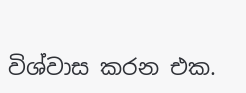විශ්වාස කරන එක.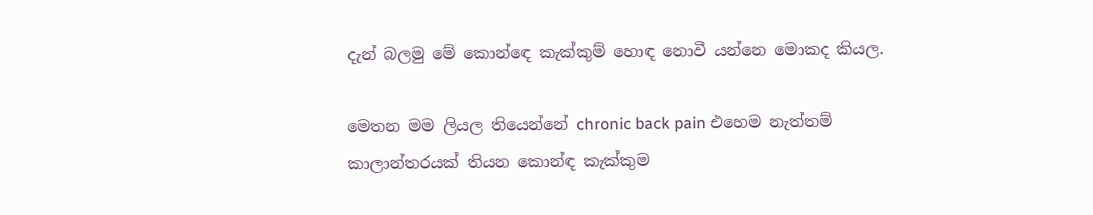දැන් බලමු මේ කොන්ඳෙ කැක්කුම් හොඳ නොවී යන්නෙ මොකද කියල.

මෙතන මම ලියල තියෙන්නේ chronic back pain එහෙම නැත්තම් කාලාන්තරයක් තියන කොන්ඳ කැක්කුම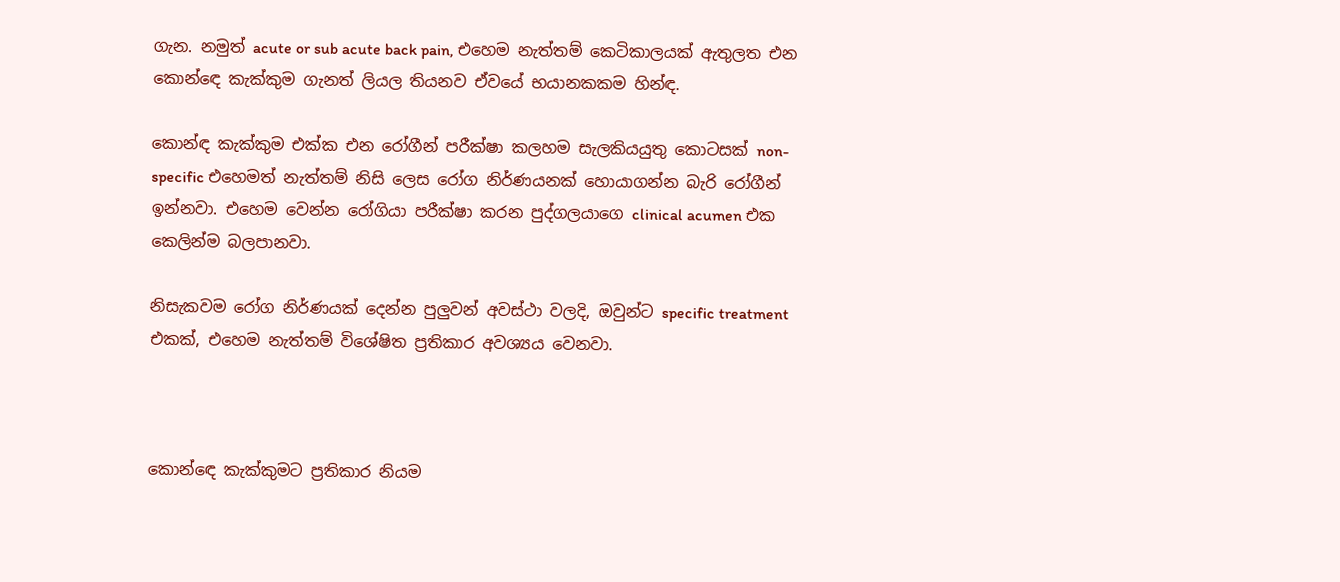ගැන. නමුත් acute or sub acute back pain, එහෙම නැත්තම් කෙටිකාලයක් ඇතුලත එන කොන්ඳෙ කැක්කුම ගැනත් ලියල තියනව ඒවයේ භයානකකම හින්ඳ.

කොන්ඳ කැක්කුම එක්ක එන රෝගීන් පරීක්ෂා කලහම සැලකියයුතු කොටසක් non-specific එහෙමත් නැත්තම් නිසි ලෙස රෝග නිර්ණයනක් හොයාගන්න බැරි රෝගීන් ඉන්නවා. එහෙම වෙන්න රෝගියා පරීක්ෂා කරන පුද්ගලයාගෙ clinical acumen එක කෙලින්ම බලපානවා.

නිසැකවම රෝග නිර්ණයක් දෙන්න පුලුවන් අවස්ථා වලදි, ඔවුන්ට specific treatment එකක්, එහෙම නැත්තම් විශේෂිත ප්‍රතිකාර අවශ්‍යය වෙනවා.



කොන්ඳෙ කැක්කුමට ප්‍රතිකාර නියම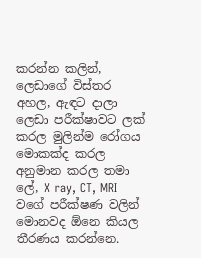කරන්න කලින්, ලෙඩාගේ විස්තර අහල, ඇඳට දාලා ලෙඩා පරීක්ෂාවට ලක් කරල මුලින්ම රෝගය මොකක්ද කරල අනුමාන කරල තමා ලේ, X ray, CT, MRI වගේ පරීක්ෂණ වලින් මොනවද ඕනෙ කියල තීරණය කරන්නෙ.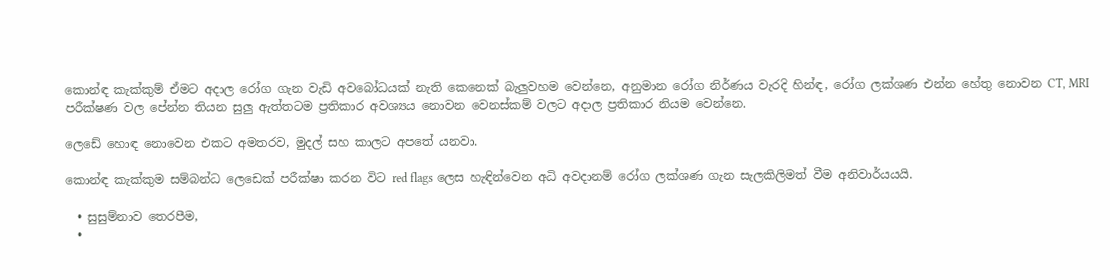කොන්ඳ කැක්කුම් ඒමට අදාල රෝග ගැන වැඩි අවබෝධයක් නැති කෙනෙක් බැලුවහම වෙන්නෙ, අනුමාන රෝග නිර්ණය වැරදි හින්ඳ, රෝග ලක්ශණ එන්න හේතු නොවන CT, MRI පරීක්ෂණ වල පේන්න තියන සුලු ඇත්තටම ප්‍රතිකාර අවශ්‍යය නොවන වෙනස්කම් වලට අදාල ප්‍රතිකාර නියම වෙන්නෙ.

ලෙඩේ හොඳ නොවෙන එකට අමතරව, මුදල් සහ කාලට අපතේ යනවා.

කොන්ඳ කැක්කුම සම්බන්ධ ලෙඩෙක් පරීක්ෂා කරන විට red flags ලෙස හැඳින්වෙන අධි අවදානම් රෝග ලක්ශණ ගැන සැලකිලිමත් වීම අනිවාර්යයයි.

  • සුසුම්නාව තෙරපීම,
  •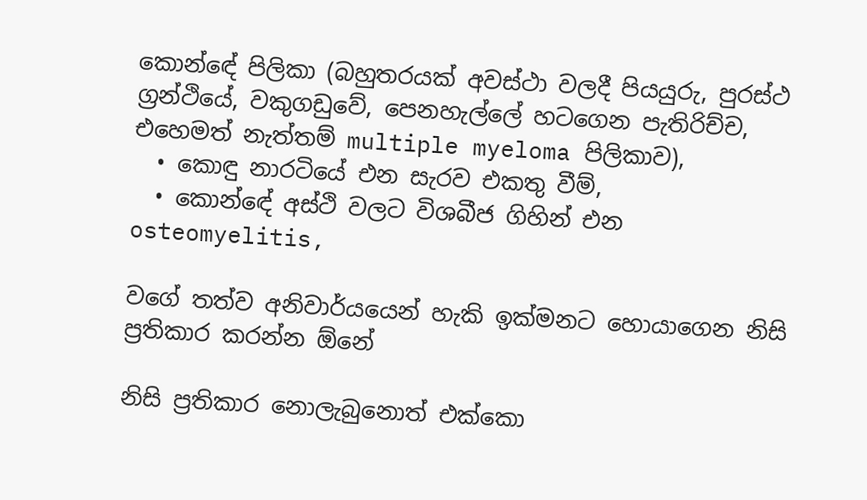කොන්ඳේ පිලිකා (බහුතරයක් අවස්ථා වලදී පියයුරු, පුරස්ථ ග්‍රන්ථියේ, වකුගඩුවේ, පෙනහැල්ලේ හටගෙන පැතිරිච්ච, එහෙමත් නැත්තම් multiple myeloma පිලිකාව),
  • කොඳු නාරටියේ එන සැරව එකතු වීම්,
  • කොන්ඳේ අස්ථි වලට විශබීජ ගිහින් එන osteomyelitis,

වගේ තත්ව අනිවාර්යයෙන් හැකි ඉක්මනට හොයාගෙන නිසි ප්‍රතිකාර කරන්න ඕනේ

නිසි ප්‍රතිකාර නොලැබුනොත් එක්කො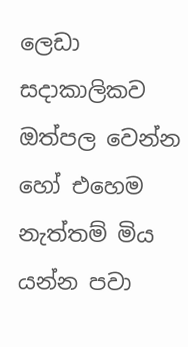ලෙඩා සදාකාලිකව ඔත්පල වෙන්න හෝ එහෙම නැත්තම් මිය යන්න පවා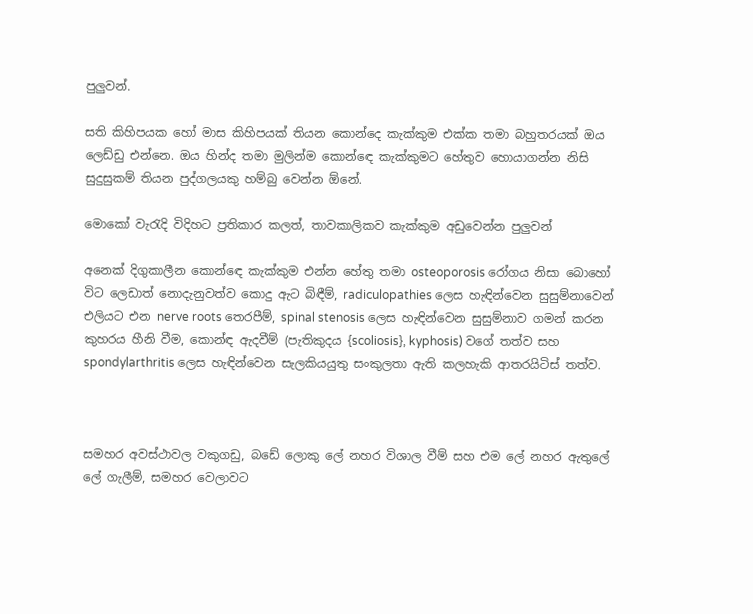පුලුවන්.

සති කිහිපයක හෝ මාස කිහිපයක් තියන කොන්දෙ කැක්කුම එක්ක තමා බහුතරයක් ඔය ලෙඩ්ඩු එන්නෙ. ඔය හින්ද තමා මුලින්ම කොන්ඳෙ කැක්කුමට හේතුව හොයාගන්න නිසි සුදුසුකම් තියන පුද්ගලයකු හම්බු වෙන්න ඕනේ.

මොකෝ වැරැදි විදිහට ප්‍රතිකාර කලත්, තාවකාලිකව කැක්කුම අඩුවෙන්න පුලුවන්

අනෙක් දිගුකාලීන කොන්ඳෙ කැක්කුම එන්න හේතු තමා osteoporosis රෝගය නිසා බොහෝ විට ලෙඩාත් නොදැනුවත්ව කොදු ඇට බිඳීම්, radiculopathies ලෙස හැඳින්වෙන සුසුම්නාවෙන් එලියට එන nerve roots තෙරපීම්, spinal stenosis ලෙස හැඳින්වෙන සුසුම්නාව ගමන් කරන කුහරය හීනි වීම, කොන්ඳ ඇදවීම් (පැතිකුදය {scoliosis}, kyphosis) වගේ තත්ව සහ spondylarthritis ලෙස හැඳින්වෙන සැලකියයුතු සංකුලතා ඇති කලහැකි ආතරයිටිස් තත්ව.



සමහර අවස්ථාවල වකුගඩු, බඩේ ලොකු ලේ නහර විශාල වීම් සහ එම ලේ නහර ඇතුලේ ලේ ගැලීම්, සමහර වෙලාවට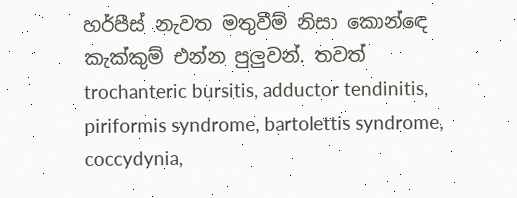හර්පීස් නැවත මතුවීම් නිසා කොන්ඳෙ කැක්කුම් එන්න පුලුවන්. තවත් trochanteric bursitis, adductor tendinitis, piriformis syndrome, bartolettis syndrome, coccydynia,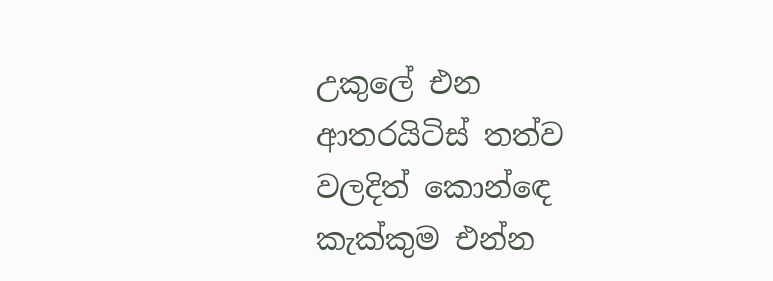උකුලේ එන ආතරයිටිස් තත්ව වලදිත් කොන්ඳෙ කැක්කුම එන්න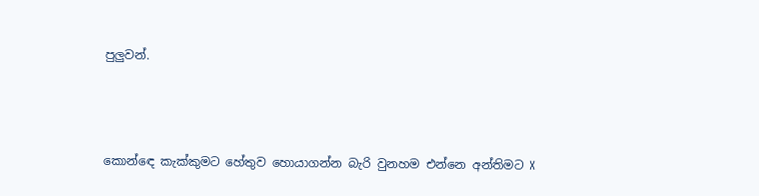පුලුවන්.



කොන්ඳෙ කැක්කුමට හේතුව හොයාගන්න බැරි වුනහම එන්නෙ අන්තිමට X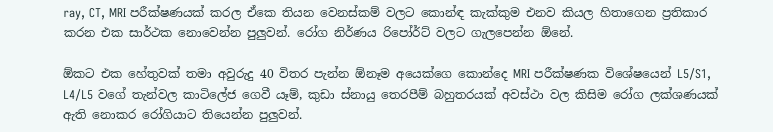ray, CT, MRI පරීක්ෂණයක් කරල ඒකෙ තියන වෙනස්කම් වලට කොන්ඳ කැක්කුම එනව කියල හිතාගෙන ප්‍රතිකාර කරන එක සාර්ථක නොවෙන්න පුලුවන්. රෝග නිර්ණය රිපෝර්ට් වලට ගැලපෙන්න ඕනේ.

ඕකට එක හේතුවක් තමා අවුරුදු 40 විතර පැන්න ඕනෑම අයෙක්ගෙ කොන්දෙ MRI පරීක්ෂණක විශේෂයෙන් L5/S1, L4/L5 වගේ තැන්වල කාටිලේජ ගෙවී යෑම්, කුඩා ස්නායු තෙරපීම් බහුතරයක් අවස්ථා වල කිසිම රෝග ලක්ශණයක් ඇති නොකර රෝගියාට තියෙන්න පුලුවන්.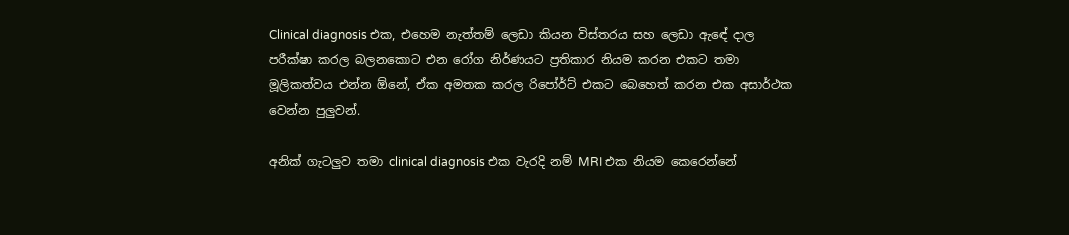Clinical diagnosis එක, එහෙම නැත්තම් ලෙඩා කියන විස්තරය සහ ලෙඩා ඇඳේ දාල පරීක්ෂා කරල බලනකොට එන රෝග නිර්ණයට ප්‍රතිකාර නියම කරන එකට තමා මූලිකත්වය එන්න ඕනේ, ඒක අමතක කරල රිපෝර්ට් එකට බෙහෙත් කරන එක අසාර්ථක වෙන්න පුලුවන්.

අනික් ගැටලුව තමා clinical diagnosis එක වැරදි නම් MRI එක නියම කෙරෙන්නේ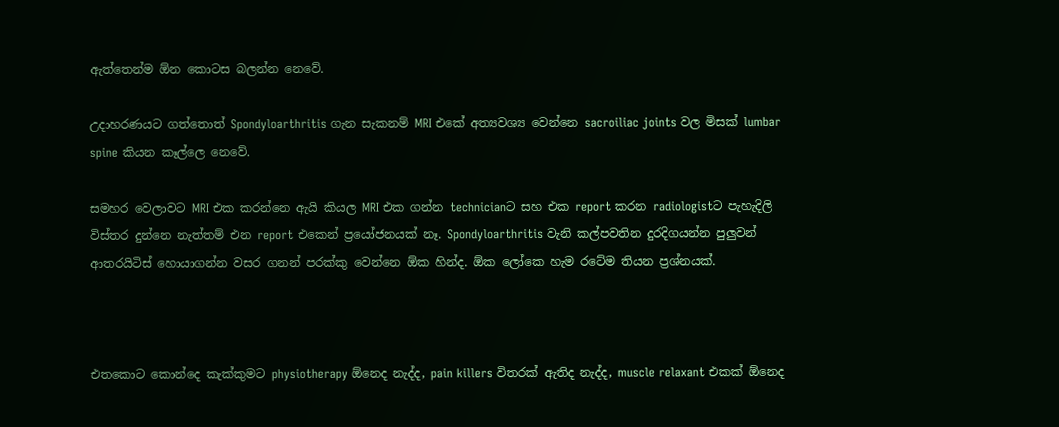ඇත්තෙන්ම ඕන කොටස බලන්න නෙවේ.

උදාහරණයට ගත්තොත් Spondyloarthritis ගැන සැකනම් MRI එකේ අත්‍යවශ්‍ය වෙන්නෙ sacroiliac joints වල මිසක් lumbar spine කියන කෑල්ලෙ නෙවේ.

සමහර වෙලාවට MRI එක කරන්නෙ ඇයි කියල MRI එක ගන්න technicianට සහ එක report කරන radiologistට පැහැදිලි විස්තර දුන්නෙ නැත්තම් එන report එකෙන් ප්‍රයෝජනයක් නෑ. Spondyloarthritis වැනි කල්පවතින දුරදිගයන්න පුලුවන් ආතරයිටිස් හොයාගන්න වසර ගනන් පරක්කු වෙන්නෙ ඕක හින්ද. ඕක ලෝකෙ හැම රටේම තියන ප්‍රශ්නයක්.



එතකොට කොන්දෙ කැක්කුමට physiotherapy ඕනෙද නැද්ද, pain killers විතරක් ඇතිද නැද්ද, muscle relaxant එකක් ඕනෙද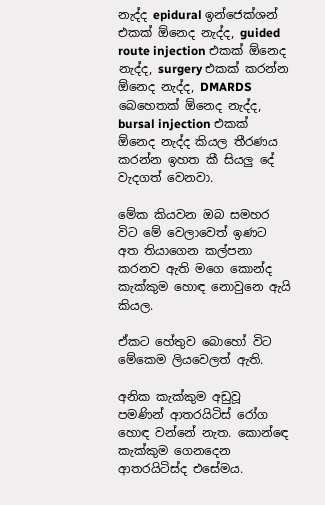නැද්ද epidural ඉන්ජෙක්ශන් එකක් ඕනෙද නැද්ද, guided route injection එකක් ඕනෙද නැද්ද, surgery එකක් කරන්න ඕනෙද නැද්ද, DMARDS බෙහෙතක් ඕනෙද නැද්ද, bursal injection එකක් ඕනෙද නැද්ද කියල තීරණය කරන්න ඉහත කී සියලු දේ වැදගත් වෙනවා.

මේක කියවන ඔබ සමහර විට මේ වෙලාවෙත් ඉණට අත තියාගෙන කල්පනා කරනව ඇති මගෙ කොන්ද කැක්කුම හොඳ නොවුනෙ ඇයි කියල.

ඒකට හේතුව බොහෝ විට මේකෙම ලියවෙලත් ඇති.

අනික කැක්කුම අඩුවූ පමණින් ආතරයිටිස් රෝග හොඳ වන්නේ නැත. කොන්ඳෙ කැක්කුම ගෙනදෙන ආතරයිටිස්ද එසේමය.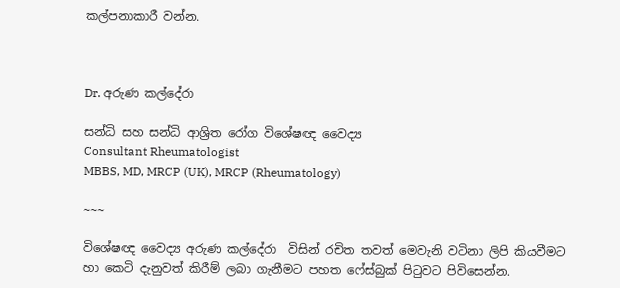කල්පනාකාරී වන්න.



Dr. අරුණ කල්දේරා

සන්ධි සහ සන්ධි ආශ්‍රිත රෝග විශේෂඥ වෛද්‍ය
Consultant Rheumatologist
MBBS, MD, MRCP (UK), MRCP (Rheumatology)

~~~

විශේෂඥ වෛද්‍ය අරුණ කල්දේරා  විසින් රචිත තවත් මෙවැනි වටිනා ලිපි කියවීමට හා කෙටි දැනුවත් කිරීම් ලබා ගැනීමට පහත ෆේස්බුක් පිටුවට පිවිසෙන්න.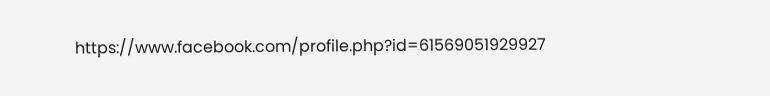https://www.facebook.com/profile.php?id=61569051929927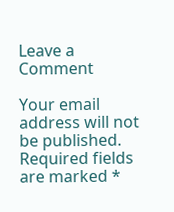Leave a Comment

Your email address will not be published. Required fields are marked *